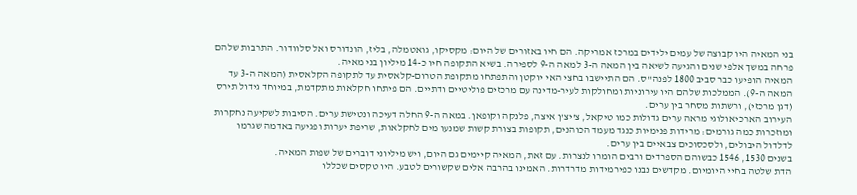בני המאיה היו קבוצה של עמים ילידים במרכז אמריקה. הם חיו באזורים של היום: מקסיקו, גואטמלה, בליז, הונדורס ואל סלוודור. התרבות שלהם פרחה במשך אלפי שנים והגיעה לשיאה בין המאה ה-3 למאה ה-9 לספירה. בשיא התקופה חיו כ-14 מיליון בני מאיה.
המאיה הופיעו כבר סביב 1800 לפנה"ס. הם התיישבו בחצי האי יוקטן והתפתחו מתקופת הטרום-קלאסית עד לתקופה הקלאסית (המאה ה-3 עד המאה ה-9). הממלכות שלהם היו עירוניות ומחולקות לעיר-מדינה עם מרכזים פוליטיים ודתיים. הם פיתחו חקלאות מתקדמת, במיוחד גידול תירס (דגן מרכזי), ורשתות מסחר בין ערים.
העירוב הארכיאולוגי מראה ערים גדולות כמו טיקאל, צ'יצ'ן איצה, פלנקה וקופאן. במאה ה-9 החלה דעיכה ונטישת ערים. הסיבות לשקיעה נחקרות ומוזכרות כמה גורמים: מרידות פנימיות כנגד מעמד הכוהנים, תקופות בצורת קשות שמנעו מים לחקלאות, שריפת יערות ופגיעה באדמה שגרמו לדלדול היבולים, ולסכסוכים צבאיים בין ערים.
בשנים 1530, 1546 כבשוהם הספרדים ורבים הומרו לנצרות. עם זאת, המאיה קיימים גם היום, ויש מיליוני דוברים של שפות המאיה.
הדת שלטה בחיי היומיום. מקדשים נבנו כפירמידות מדרדרות. האמינו בהרבה אלים שקשורים לטבע. היו טקסים שכללו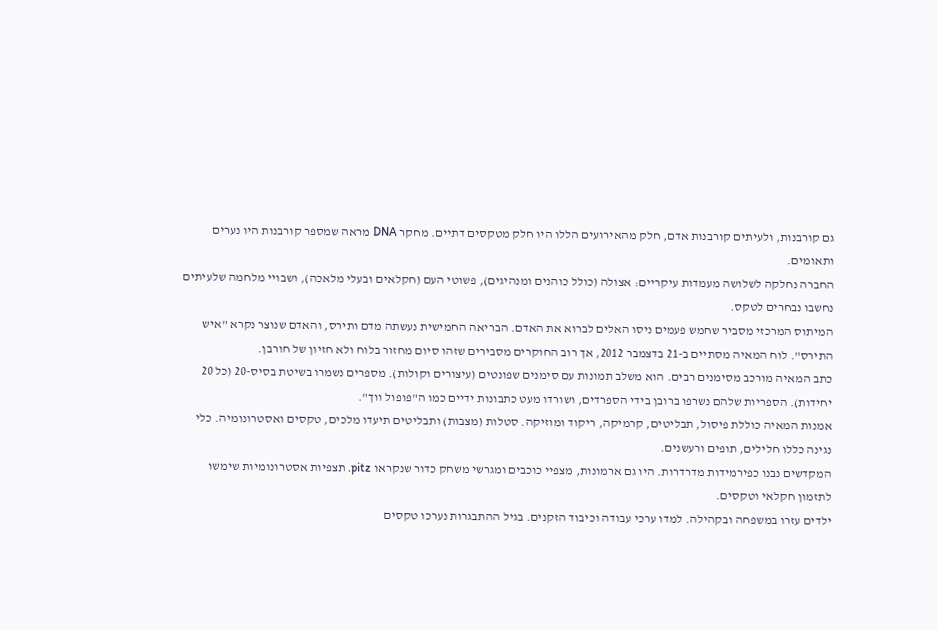גם קורבנות, ולעיתים קורבנות אדם, חלק מהאירועים הללו היו חלק מטקסים דתיים. מחקר DNA מראה שמספר קורבנות היו נערים ותאומים.
החברה נחלקה לשלושה מעמדות עיקריים: אצולה (כולל כוהנים ומנהיגים), פשוטי העם (חקלאים ובעלי מלאכה), ושבויי מלחמה שלעיתים נחשבו נבחרים לטקס.
המיתוס המרכזי מסביר שחמש פעמים ניסו האלים לברוא את האדם. הבריאה החמישית נעשתה מדם ותירס, והאדם שנוצר נקרא "איש התירס". לוח המאיה מסתיים ב-21 בדצמבר 2012, אך רוב החוקרים מסבירים שזהו סיום מחזור בלוח ולא חזיון של חורבן.
כתב המאיה מורכב מסימנים רבים. הוא משלב תמונות עם סימנים שפונטים (עיצורים וקולות). מספרים נשמרו בשיטת בסיס-20 (כל 20 יחידות). הספריות שלהם נשרפו ברובן בידי הספרדים, ושורדו מעט כתבונות ידיים כמו ה"פופול ווך".
אמנות המאיה כוללת פיסול, תבליטים, קרמיקה, ריקוד ומוזיקה. סטלות (מצבות) ותבליטים תיעדו מלכים, טקסים ואסטרונומיה. כלי נגינה כללו חלילים, תופים ורעשנים.
המקדשים נבנו כפירמידות מדרדרות. היו גם ארמונות, מצפיי כוכבים ומגרשי משחק כדור שנקראו pitz. תצפיות אסטרונומיות שימשו לתזמון חקלאי וטקסים.
ילדים עזרו במשפחה ובקהילה. למדו ערכי עבודה וכיבוד הזקנים. בגיל ההתבגרות נערכו טקסים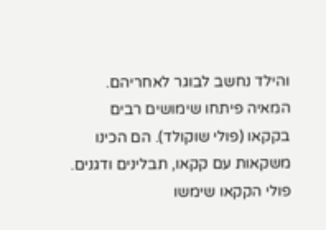והילד נחשב לבוגר לאחריהם.
המאיה פיתחו שימושים רבים בקקאו (פולי שוקולד). הם הכינו משקאות עם קקאו, תבלינים ודגנים. פולי הקקאו שימשו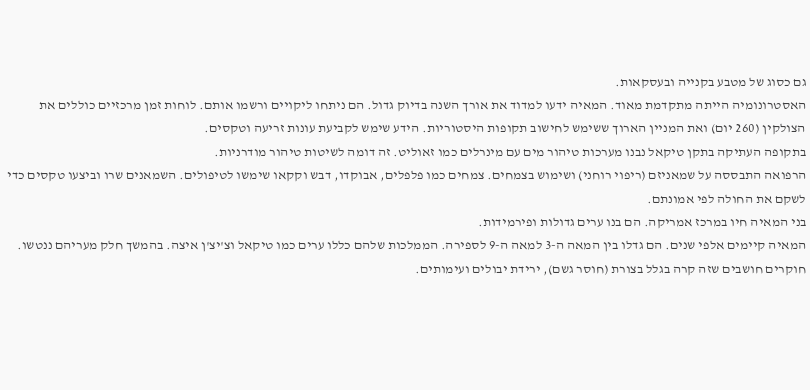גם כסוג של מטבע בקנייה ובעסקאות.
האסטרונומיה הייתה מתקדמת מאוד. המאיה ידעו למדוד את אורך השנה בדיוק גדול. הם ניתחו ליקויים ורשמו אותם. לוחות זמן מרכזיים כוללים את הצולקין (260 יום) ואת המניין הארוך ששימש לחישוב תקופות היסטוריות. הידע שימש לקביעת עונות זריעה וטקסים.
בתקופה העתיקה בתקן טיקאל נבנו מערכות טיהור מים עם מינרלים כמו זאוליט. זה דומה לשיטות טיהור מודרניות.
הרפואה התבססה על שמאניזם (ריפוי רוחני) ושימוש בצמחים. צמחים כמו פלפלים, אבוקדו, דבש וקקאו שימשו לטיפולים. השמאנים שרו וביצעו טקסים כדי לשקם את החולה לפי אמונתם.
בני המאיה חיו במרכז אמריקה. הם בנו ערים גדולות ופירמידות.
המאיה קיימים אלפי שנים. הם גדלו בין המאה ה-3 למאה ה-9 לספירה. הממלכות שלהם כללו ערים כמו טיקאל וצ'יצ'ן איצה. בהמשך חלק מעריהם ננטשו. חוקרים חושבים שזה קרה בגלל בצורת (חוסר גשם), ירידת יבולים ועימותים.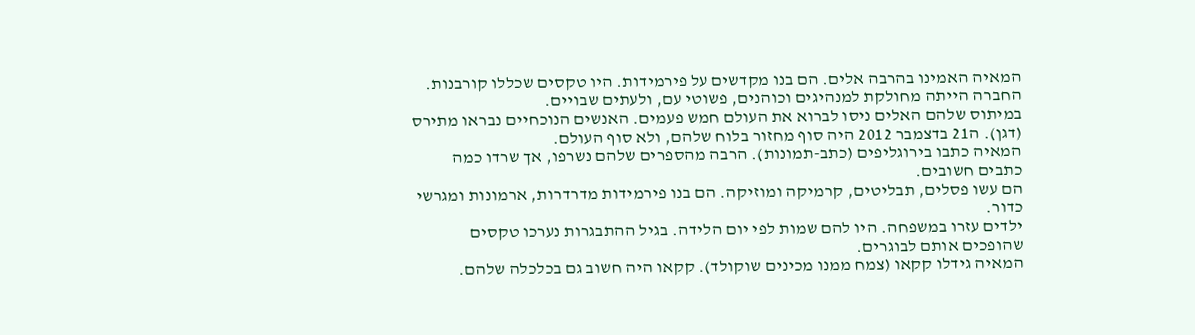המאיה האמינו בהרבה אלים. הם בנו מקדשים על פירמידות. היו טקסים שכללו קורבנות. החברה הייתה מחולקת למנהיגים וכוהנים, פשוטי עם, ולעתים שבויים.
במיתוס שלהם האלים ניסו לברוא את העולם חמש פעמים. האנשים הנוכחיים נבראו מתירס (דגן). ה21 בדצמבר 2012 היה סוף מחזור בלוח שלהם, ולא סוף העולם.
המאיה כתבו בירוגליפים (כתב-תמונות). הרבה מהספרים שלהם נשרפו, אך שרדו כמה כתבים חשובים.
הם עשו פסלים, תבליטים, קרמיקה ומוזיקה. הם בנו פירמידות מדרדרות, ארמונות ומגרשי כדור.
ילדים עזרו במשפחה. היו להם שמות לפי יום הלידה. בגיל ההתבגרות נערכו טקסים שהופכים אותם לבוגרים.
המאיה גידלו קקאו (צמח ממנו מכינים שוקולד). קקאו היה חשוב גם בכלכלה שלהם.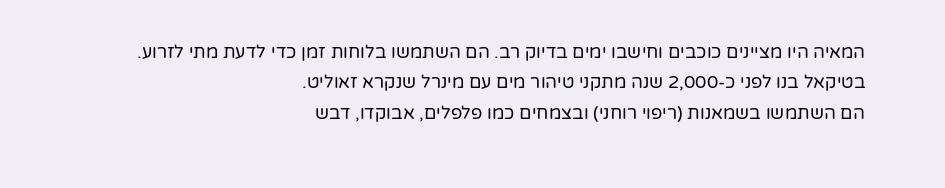המאיה היו מציינים כוכבים וחישבו ימים בדיוק רב. הם השתמשו בלוחות זמן כדי לדעת מתי לזרוע.
בטיקאל בנו לפני כ-2,000 שנה מתקני טיהור מים עם מינרל שנקרא זאוליט.
הם השתמשו בשמאנות (ריפוי רוחני) ובצמחים כמו פלפלים, אבוקדו, דבש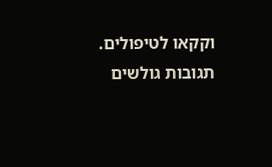וקקאו לטיפולים.
תגובות גולשים